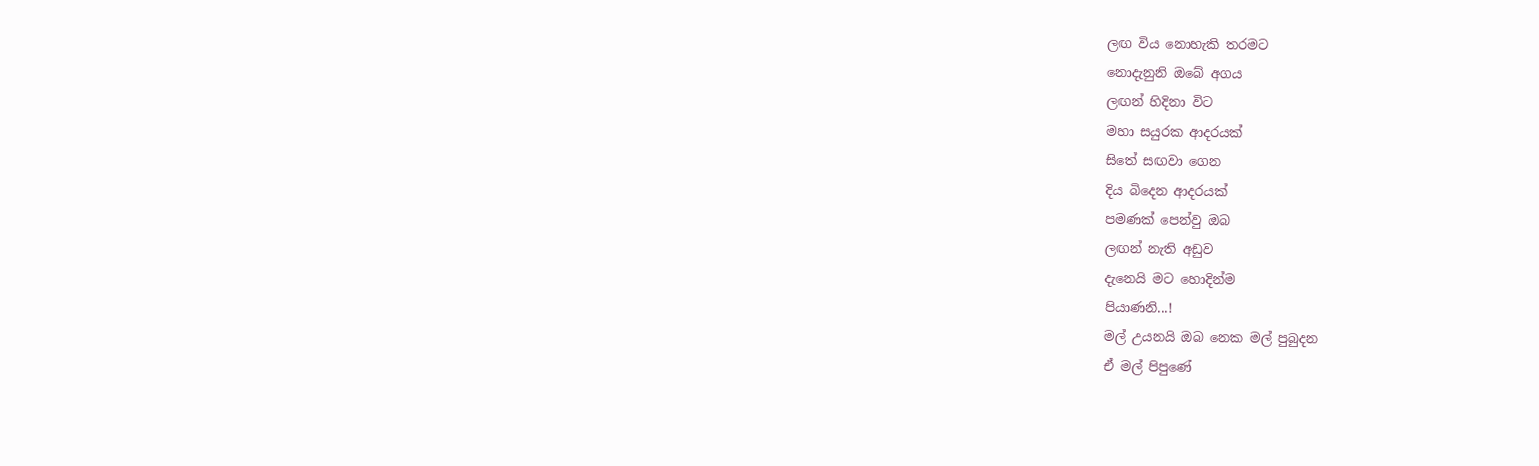ලඟ විය නොහැකි තරමට
නොදැනුනි ඔබේ අගය
ලඟන් හිදිනා විට
මහා සයුරක ආදරයක්
සිතේ සඟවා ගෙන
දිය බිදෙන ආදරයක්
පමණක් පෙන්වු ඔබ
ලඟන් නැති අඩුව
දැනෙයි මට හොදින්ම
පියාණනි...!
මල් උයනයි ඔබ නෙක මල් පුබුදන
ඒ මල් පිපුණේ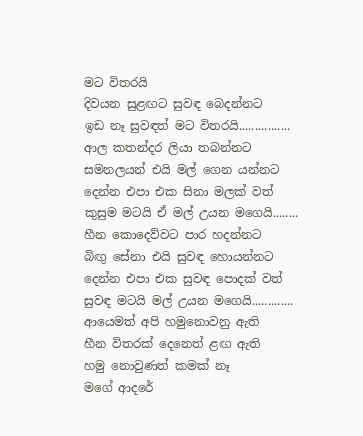මට විතරයි
දිවයන සුළඟට සුවඳ බෙදන්නට
ඉඩ නෑ සුවඳත් මට විතරයි................
ආල කතන්දර ලියා තබන්නට
සමනලයන් එයි මල් ගෙන යන්නට
දෙන්න එපා එක සිනා මලක් වත්
කුසුම මටයි ඒ මල් උයන මගෙයි........
හීන කොදෙව්වට පාර හදන්නට
බිඟු සේනා එයි සුවඳ හොයන්නට
දෙන්න එපා එක සුවඳ පොදක් වත්
සුවඳ මටයි මල් උයන මගෙයි.............
ආයෙමත් අපි හමුනොවනු ඇති
හීන විතරක් දෙනෙත් ළඟ ඇති
හමු නොවුණත් කමක් නෑ
මගේ ආදරේ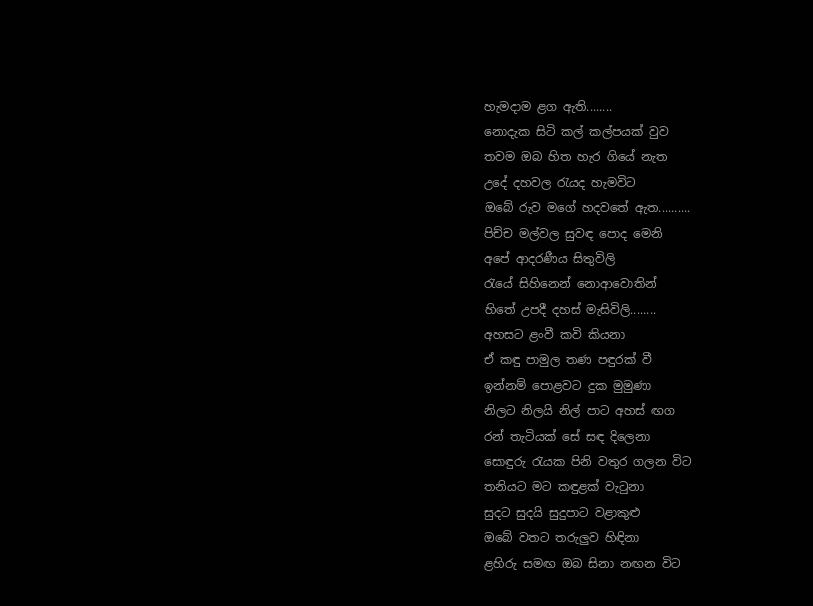හැමදාම ළග ඇති........
නොදැක සිටි කල් කල්පයක් වුව
තවම ඔබ හිත හැර ගියේ නැත
උදේ දහවල රැයද හැමවිට
ඔබේ රුව මගේ හදවතේ ඇත..........
පිච්ච මල්වල සුවඳ පොද මෙනි
අපේ ආදරණීය සිතුවිලි
රැයේ සිහිනෙන් නොආවොතින්
හිතේ උපදී දහස් මැසිවිලි........
අහසට ළංවී කවි කියනා
ඒ කඳු පාමුල තණ පඳුරක් වී
ඉන්නම් පොළවට දුක මුමුණා
නිලට නිලයි නිල් පාට අහස් ඟග
රන් තැටියක් සේ සඳ දිලෙනා
සොඳුරු රැයක පිනි වතුර ගලන විට
තනියට මට කඳුළක් වැටුනා
සුදට සුදයි සුදුපාට වළාකුළු
ඔබේ වතට තරුලුව හිඳිනා
ළහිරු සමඟ ඔබ සිනා නඟන විට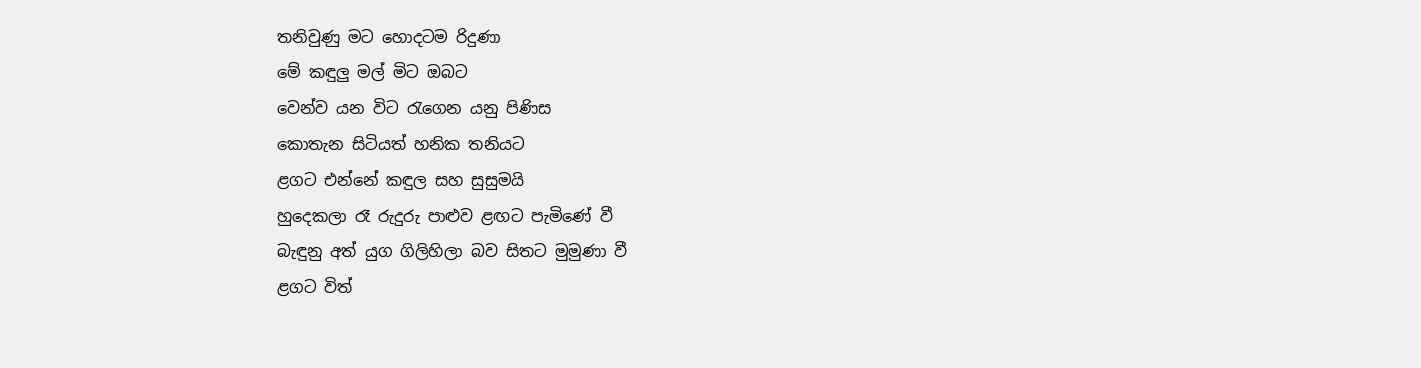තනිවුණු මට හොදටම රිදුණා
මේ කඳුලු මල් මිට ඔබට
වෙන්ව යන විට රැගෙන යනු පිණිස
කොතැන සිටියත් හනික තනියට
ළගට එන්නේ කඳුල සහ සුසුමයි
හුදෙකලා රෑ රුදුරු පාළුව ළඟට පැමිණේ වී
බැඳුනු අත් යුග ගිලිහිලා බව සිතට මුමුණා වී
ළගට විත්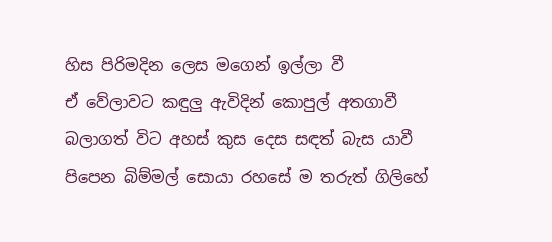හිස පිරිමදින ලෙස මගෙන් ඉල්ලා වී
ඒ වේලාවට කඳුලු ඇවිදින් කොපුල් අතගාවී
බලාගත් විට අහස් කුස දෙස සඳත් බැස යාවී
පිපෙන බිම්මල් සොයා රහසේ ම තරුත් ගිලිහේ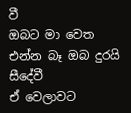වී
ඔබට මා වෙත එන්න බෑ ඔබ දුරයි සීදේවී
ඒ වෙලාවට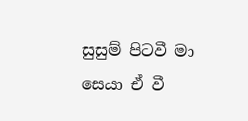සුසුම් පිටවී මා සෙයා ඒ වී